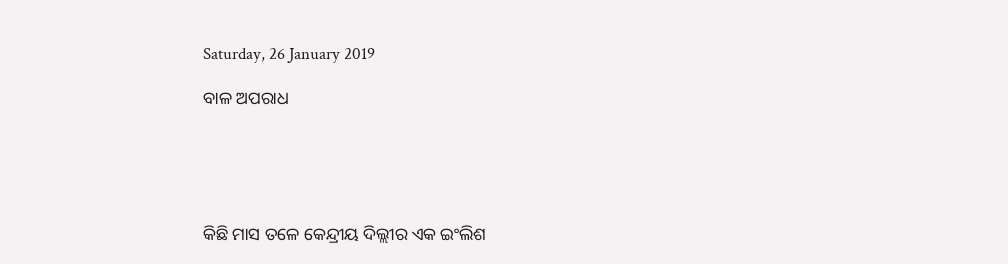Saturday, 26 January 2019

ବାଳ ଅପରାଧ





କିଛି ମାସ ତଳେ କେନ୍ଦ୍ରୀୟ ଦିଲ୍ଲୀର ଏକ ଇଂଲିଶ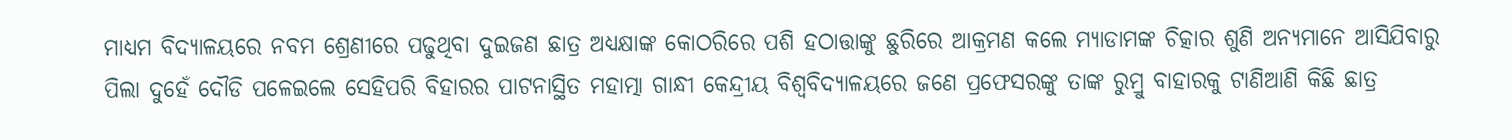ମାଧ୍ୟମ ବିଦ୍ୟାଳୟରେ ନବମ ଶ୍ରେଣୀରେ ପଢୁଥିବା ଦୁଇଜଣ ଛାତ୍ର ଅଧ୍ୟକ୍ଷାଙ୍କ କୋଠରିରେ ପଶି ହଠାତ୍ତାଙ୍କୁ ଛୁରିରେ ଆକ୍ରମଣ କଲେ ମ୍ୟାଡାମଙ୍କ ଚିତ୍କାର ଶୁଣି ଅନ୍ୟମାନେ ଆସିଯିବାରୁ ପିଲା ଦୁହେଁ ଦୌଡି ପଳେଇଲେ ସେହିପରି ବିହାରର ପାଟନାସ୍ଥିତ ମହାତ୍ମା ଗାନ୍ଧୀ କେନ୍ଦ୍ରୀୟ ବିଶ୍ୱବିଦ୍ୟାଳୟରେ ଜଣେ ପ୍ରଫେସରଙ୍କୁ ତାଙ୍କ ରୁମ୍ରୁ ବାହାରକୁ ଟାଣିଆଣି କିଛି ଛାତ୍ର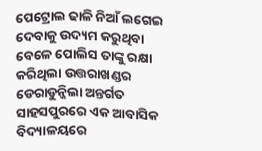ପେଟ୍ରୋଲ ଢାଳି ନିଆଁ ଲଗେଇ ଦେବାକୁ ଉଦ୍ୟମ କରୁଥିବା ବେଳେ ପୋଲିସ ତାଙ୍କୁ ରକ୍ଷା କରିଥିଲା ଉତ୍ତରାଖଣ୍ଡର ଡେରାଡୁନ୍ଜିଲା ଅନ୍ତର୍ଗତ ସାହସପୁରରେ ଏକ ଆବାସିକ ବିଦ୍ୟାଳୟରେ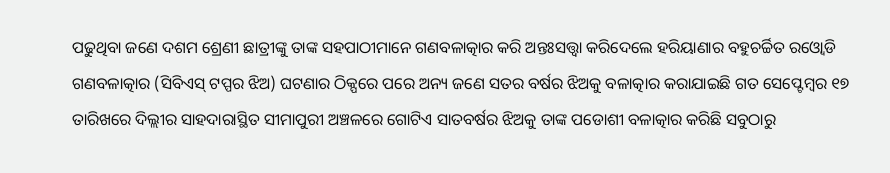ପଢୁଥିବା ଜଣେ ଦଶମ ଶ୍ରେଣୀ ଛାତ୍ରୀଙ୍କୁ ତାଙ୍କ ସହପାଠୀମାନେ ଗଣବଳାତ୍କାର କରି ଅନ୍ତଃସତ୍ତ୍ୱା କରିଦେଲେ ହରିୟାଣାର ବହୁଚର୍ଚ୍ଚିତ ରଓ୍ବୋଡି ଗଣବଳାତ୍କାର (ସିବିଏସ୍ ଟପ୍ପର ଝିଅ) ଘଟଣାର ଠିକ୍ପରେ ପରେ ଅନ୍ୟ ଜଣେ ସତର ବର୍ଷର ଝିଅକୁ ବଳାତ୍କାର କରାଯାଇଛି ଗତ ସେପ୍ଟେମ୍ବର ୧୭ ତାରିଖରେ ଦିଲ୍ଲୀର ସାହଦାରାସ୍ଥିତ ସୀମାପୁରୀ ଅଞ୍ଚଳରେ ଗୋଟିଏ ସାତବର୍ଷର ଝିଅକୁ ତାଙ୍କ ପଡୋଶୀ ବଳାତ୍କାର କରିଛି ସବୁଠାରୁ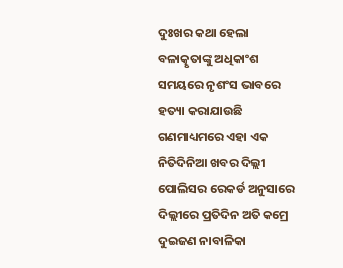ଦୁଃଖର କଥା ହେଲା ବଳାତ୍କୃତାଙ୍କୁ ଅଧିକାଂଶ ସମୟରେ ନୃଶଂସ ଭାବରେ ହତ୍ୟା କରାଯାଉଛି ଗଣମାଧ୍ୟମରେ ଏହା ଏକ ନିତିଦିନିଆ ଖବର ଦିଲ୍ଲୀ ପୋଲିସର ରେକର୍ଡ ଅନୁସାରେ ଦିଲ୍ଲୀରେ ପ୍ରତିଦିନ ଅତି କମ୍ରେ ଦୁଇଜଣ ନାବାଳିକା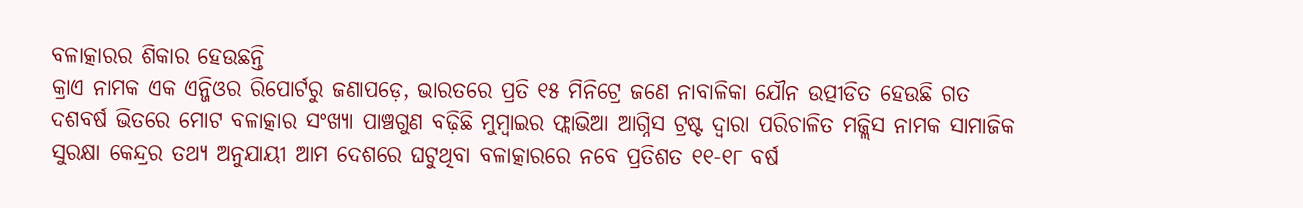ବଳାତ୍କାରର ଶିକାର ହେଉଛନ୍ତି
କ୍ରାଏ ନାମକ ଏକ ଏନ୍ଜିଓର ରିପୋର୍ଟରୁ ଜଣାପଡ଼େ, ଭାରତରେ ପ୍ରତି ୧୫ ମିନିଟ୍ରେ ଜଣେ ନାବାଳିକା ଯୌନ ଉତ୍ପୀଡିତ ହେଉଛି ଗତ ଦଶବର୍ଷ ଭିତରେ ମୋଟ ବଳାତ୍କାର ସଂଖ୍ୟା ପାଞ୍ଚଗୁଣ ବଢ଼ିଛି ମୁମ୍ବାଇର ଫ୍ଲାଭିଆ ଆଗ୍ନିସ ଟ୍ରଷ୍ଟ ଦ୍ୱାରା ପରିଚାଳିତ ମଜ୍ଲିସ ନାମକ ସାମାଜିକ ସୁରକ୍ଷା କେନ୍ଦ୍ରର ତଥ୍ୟ ଅନୁଯାୟୀ ଆମ ଦେଶରେ ଘଟୁଥିବା ବଳାତ୍କାରରେ ନବେ ପ୍ରତିଶତ ୧୧-୧୮ ବର୍ଷ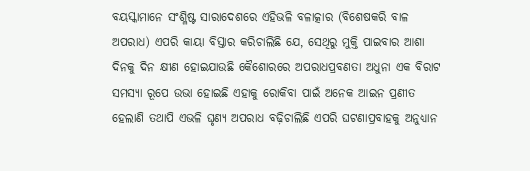ବୟସ୍କାମାନେ ସଂଶ୍ଳିଷ୍ଟ ସାରାଦେଶରେ ଏହିଭଳି ବଳାତ୍କାର (ବିଶେଷକରି ବାଳ ଅପରାଧ) ଏପରି କାୟା ବିସ୍ତାର କରିଚାଲିଛି ଯେ, ସେଥିରୁ ମୁକ୍ତି ପାଇବାର ଆଶା ଦିନକୁ ଦିନ କ୍ଷୀଣ ହୋଇଯାଉଛି କୈଶୋରରେ ଅପରାଧପ୍ରବଣତା ଅଧୁନା ଏକ ବିରାଟ ସମସ୍ୟା ରୂପେ ଉଭା ହୋଇଛି ଏହାକୁ ରୋକିବା ପାଇଁ ଅନେକ ଆଇନ ପ୍ରଣୀତ ହେଲାଣି ତଥାପି ଏଭଳି ଘୃଣ୍ୟ ଅପରାଧ ବଢ଼ିଚାଲିଛି ଏପରି ଘଟଣାପ୍ରବାହକୁ ଅନୁଧ୍ୟାନ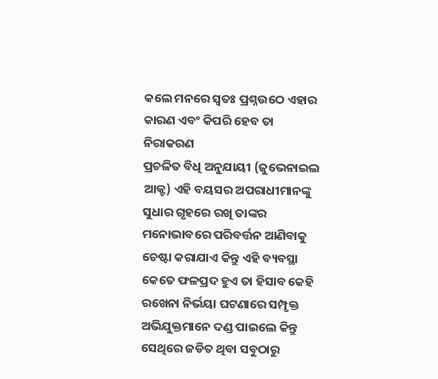କଲେ ମନରେ ସ୍ବତଃ ପ୍ରଶ୍ନଉଠେ ଏହାର କାରଣ ଏବଂ କିପରି ହେବ ତା ନିରାକରଣ
ପ୍ରଚଳିତ ବିଧି ଅନୁଯାୟୀ (ଜୁଭେନାଇଲ ଆକ୍ଟ) ଏହି ବୟସର ଅପରାଧୀମାନଙ୍କୁ ସୁଧାର ଗୃହରେ ରଖି ତାଙ୍କର ମନୋଭାବରେ ପରିବର୍ତ୍ତନ ଆଣିବାକୁ ଚେଷ୍ଟା କରାଯାଏ କିନ୍ତୁ ଏହି ବ୍ୟବସ୍ଥା କେତେ ଫଳପ୍ରଦ ହୁଏ ତା ହିସାବ କେହି ରଖେନା ନିର୍ଭୟା ଘଟଣାରେ ସମ୍ପୃକ୍ତ ଅଭିଯୁକ୍ତମାନେ ଦଣ୍ଡ ପାଇଲେ କିନ୍ତୁ ସେଥିରେ ଜଡିତ ଥିବା ସବୁଠାରୁ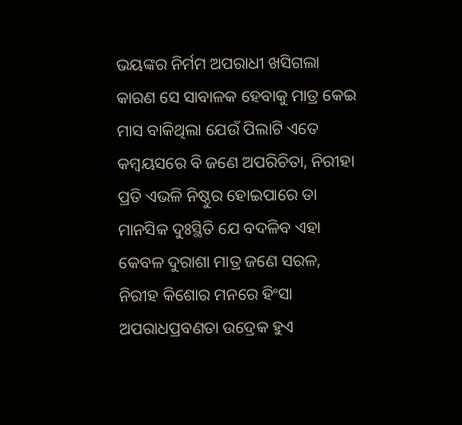ଭୟଙ୍କର ନିର୍ମମ ଅପରାଧୀ ଖସିଗଲା କାରଣ ସେ ସାବାଳକ ହେବାକୁ ମାତ୍ର କେଇ ମାସ ବାକିଥିଲା ଯେଉଁ ପିଲାଟି ଏତେ କମ୍ବୟସରେ ବି ଜଣେ ଅପରିଚିତା, ନିରୀହା ପ୍ରତି ଏଭଳି ନିଷ୍ଠୁର ହୋଇପାରେ ତା ମାନସିକ ଦୁଃସ୍ଥିତି ଯେ ବଦଳିବ ଏହା କେବଳ ଦୁରାଶା ମାତ୍ର ଜଣେ ସରଳ, ନିରୀହ କିଶୋର ମନରେ ହିଂସା ଅପରାଧପ୍ରବଣତା ଉଦ୍ରେକ ହୁଏ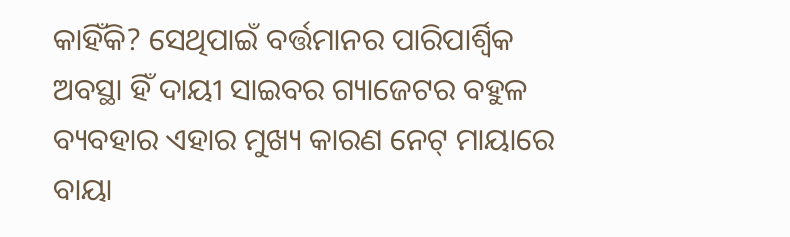କାହିଁକି? ସେଥିପାଇଁ ବର୍ତ୍ତମାନର ପାରିପାର୍ଶ୍ୱିକ ଅବସ୍ଥା ହିଁ ଦାୟୀ ସାଇବର ଗ୍ୟାଜେଟର ବହୁଳ ବ୍ୟବହାର ଏହାର ମୁଖ୍ୟ କାରଣ ନେଟ୍ ମାୟାରେ ବାୟା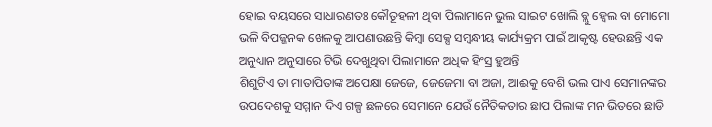ହୋଇ ବୟସରେ ସାଧାରଣତଃ କୌତୂହଳୀ ଥିବା ପିଲାମାନେ ଭୁଲ ସାଇଟ ଖୋଲି ବ୍ଲୁ ହ୍ବେଲ ବା ମୋମୋ ଭଳି ବିପଜ୍ଜନକ ଖେଳକୁ ଆପଣାଉଛନ୍ତି କିମ୍ବା ସେକ୍ସ ସମ୍ବନ୍ଧୀୟ କାର୍ଯ୍ୟକ୍ରମ ପାଇଁ ଆକୃଷ୍ଟ ହେଉଛନ୍ତି ଏକ ଅନୁଧ୍ୟାନ ଅନୁସାରେ ଟିଭି ଦେଖୁଥିବା ପିଲାମାନେ ଅଧିକ ହିଂସ୍ର ହୁଅନ୍ତି
ଶିଶୁଟିଏ ତା ମାତାପିତାଙ୍କ ଅପେକ୍ଷା ଜେଜେ, ଜେଜେମା ବା ଅଜା, ଆଈକୁ ବେଶି ଭଲ ପାଏ ସେମାନଙ୍କର ଉପଦେଶକୁ ସମ୍ମାନ ଦିଏ ଗଳ୍ପ ଛଳରେ ସେମାନେ ଯେଉଁ ନୈତିକତାର ଛାପ ପିଲାଙ୍କ ମନ ଭିତରେ ଛାଡି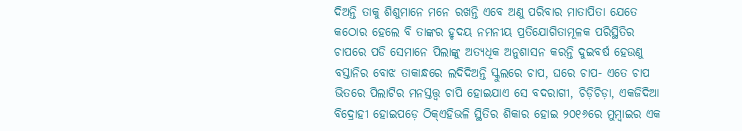ଦିଅନ୍ତି ତାକୁ ଶିଶୁମାନେ ମନେ ରଖନ୍ତି ଏବେ ଅଣୁ ପରିବାର ମାତାପିତା ଯେତେ କଠୋର ହେଲେ ବି ତାଙ୍କର ହୃଦୟ ନମନୀୟ ପ୍ରତିଯୋଗିତାମୂଳକ ପରିସ୍ଥିତିର ଚାପରେ ପଡି ସେମାନେ ପିଲାଙ୍କୁ ଅତ୍ୟଧିକ ଅନୁଶାସନ କରନ୍ତି ଦୁଇବର୍ଷ ହେଉଣୁ ବସ୍ତାନିର ବୋଝ ତାକାନ୍ଧରେ ଲଦିଦିଅନ୍ତି ସ୍କୁଲରେ ଚାପ, ଘରେ ଚାପ- ଏତେ ଚାପ ଭିତରେ ପିଲାଟିର ମନସ୍ତତ୍ତ୍ୱ ଚାପି ହୋଇଯାଏ ସେ ବଦରାଗୀ, ଚିଡ଼ିଚିଡ଼ା, ଏକଜିଦିଆ ବିଦ୍ରୋହୀ ହୋଇପଡ଼େ ଠିକ୍ଏହିଭଳି ସ୍ଥିତିର ଶିକାର ହୋଇ ୨୦୧୬ରେ ମୁମ୍ବାଇର ଏକ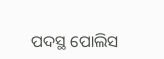ପଦସ୍ଥ ପୋଲିସ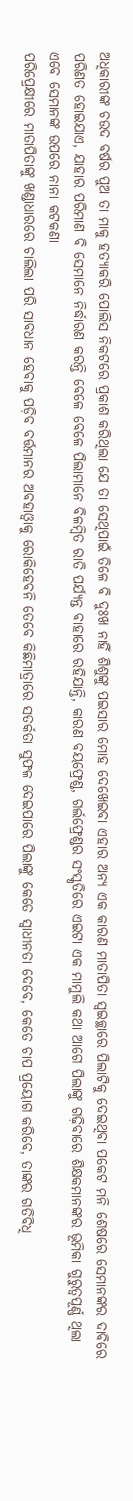ଅଧିକାରୀଙ୍କ ଚଉଦ ବର୍ଷର ପୁଅ ତା ମାକୁ ହତ୍ୟାକରି ପୋଲିସ ନିକଟରେ ପ୍ରକାଶ କରିଥିଲା ଯେ ତା ସେଥିପାଇଁ ତିଳେ ବି ଦୁଃଖ ନାହିଁ ଶିଶୁଙ୍କୁ ପଇସାର ମୋହ ଦେଖେଇବା ଏହାର ଅନ୍ୟ ଏକ କାରଣ ମାତାପିତା ସ୍ବଇଚ୍ଛାରେ ପିଲାଟିକୁ ଦେଇଥିବା ପକେଟ ମନି ଶେଷରେ ସେମାନଙ୍କର ଦାବିରେ ପରିଣତ ହୋଇଯାଏ, ଯାହାର ପରିମାଣ ବି ସେମାନେ ନିର୍ଦ୍ଧାରଣ କରନ୍ତି ବେଳେ ବେଳେ ପିଲାମାନେ ବିଳମ୍ବିତ ରାତି ପର୍ଯ୍ୟନ୍ତ ବାହାରେ ରହିଯାନ୍ତି, କାରଣ ବୟଫ୍ରେଣ୍ଡ, ଗର୍ଲଫ୍ରେଣ୍ଡର ସଂସ୍କୃତିରେ ଏଇଟା ଏକ ମାମୁଲି କଥା ଆଗେ ପିଲାଙ୍କୁ ଗଢ଼ିବାରେ ଶିକ୍ଷକମାନଙ୍କର ଭୂମିକା ଗୁରୁତ୍ୱପୂର୍ଣ୍ଣ ଥିଲା ଏବେ ସେମାନଙ୍କ ଉପରେ ନାନା କଟକଣା
ପରିପ୍ରେକ୍ଷୀରେ ମାତାପିତାଙ୍କୁ ଖଣ୍ଡାଧାରରେ ଚାଲିଲା ପରି ସାବଧାନ ହେବାକୁ ପଡ଼ିବ ବର୍ତ୍ତମାନର ଅବହାଓ୍ବାକୁ ରୋକିହେବନି ତେବେ କିଛିମାତ୍ରାରେ ସତର୍କତା ସୁଫଳ ଦେଇପାରେ ପିଲାଙ୍କୁ କେତେ ସ୍ବାଧୀନତା ଦେବେ, କେତେ ଚାପ ପ୍ରୟୋଗ କରିବେ, ତାଙ୍କର ଗତିବିଧି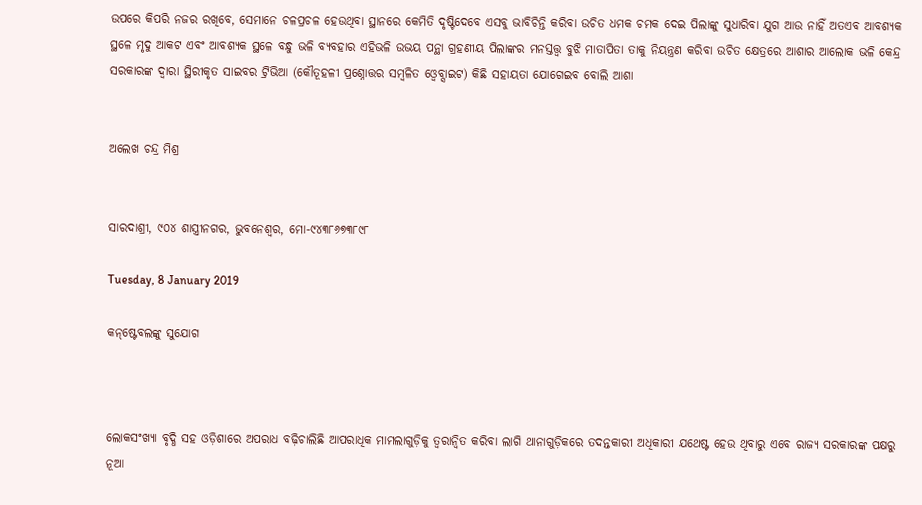ଉପରେ କିପରି ନଜର ରଖିବେ, ସେମାନେ ଚଳପ୍ରଚଳ ହେଉଥିବା ସ୍ଥାନରେ କେମିତି ଦୃଷ୍ଟିଦେବେ ଏସବୁ ଭାବିଚିନ୍ତି କରିବା ଉଚିତ ଧମକ ଚମକ ଦେଇ ପିଲାଙ୍କୁ ସୁଧାରିବା ଯୁଗ ଆଉ ନାହିଁ ଅତଏବ ଆବଶ୍ୟକ ସ୍ଥଳେ ମୃଦୁ ଆକଟ ଏବଂ ଆବଶ୍ୟକ ସ୍ଥଳେ ବନ୍ଧୁ ଭଳି ବ୍ୟବହାର ଏହିଭଳି ଉଭୟ ପନ୍ଥା ଗ୍ରହଣୀୟ ପିଲାଙ୍କର ମନସ୍ତତ୍ତ୍ୱ ବୁଝି ମାତାପିତା ତାକୁ ନିୟନ୍ତ୍ରଣ କରିବା ଉଚିତ କ୍ଷେତ୍ରରେ ଆଶାର ଆଲୋକ ଭଳି କେନ୍ଦ୍ର ସରକାରଙ୍କ ଦ୍ୱାରା ସ୍ଥିରୀକୃତ ସାଇବର ଟ୍ରିଭିଆ (କୌତୂହଳୀ ପ୍ରଶ୍ନୋତ୍ତର ସମ୍ବଳିତ ଓ୍ବେବ୍ସାଇଟ) କିଛି ସହାୟତା ଯୋଗେଇବ ବୋଲି ଆଶା


ଅଲେଖ ଚନ୍ଦ୍ର ମିଶ୍ର


ସାରଦାଶ୍ରୀ, ୯୦୪ ଶାସ୍ତ୍ରୀନଗର, ଭୁବନେଶ୍ୱର, ମୋ-୯୪୩୮୬୭୩୮୯୮

Tuesday, 8 January 2019

କନ୍‌ଷ୍ଟେବଲଙ୍କୁ ସୁଯୋଗ



ଲୋକସଂଖ୍ୟା ବୃଦ୍ଧି ସହ ଓଡ଼ିଶାରେ ଅପରାଧ ବଢ଼ିଚାଲିଛି ଆପରାଧିକ ମାମଲାଗୁଡ଼ିକୁ ତ୍ୱରାନ୍ବିତ କରିବା ଲାଗି ଥାନାଗୁଡ଼ିକରେ ତଦନ୍ତକାରୀ ଅଧିକାରୀ ଯଥେଷ୍ଟ ହେଉ ଥିବାରୁ ଏବେ ରାଜ୍ୟ ସରକାରଙ୍କ ପକ୍ଷରୁ ନୂଆ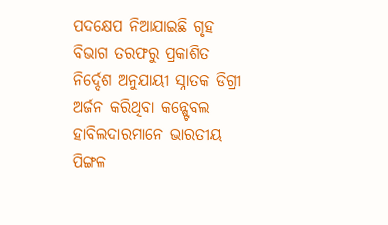ପଦକ୍ଷେପ ନିଆଯାଇଛି ଗୃହ ବିଭାଗ ତରଫରୁ ପ୍ରକାଶିତ ନିର୍ଦ୍ଦେଶ ଅନୁଯାୟୀ ସ୍ନାତକ ଡିଗ୍ରୀ ଅର୍ଜନ କରିଥିବା କନ୍ଷ୍ଟେବଲ ହାବିଲଦାରମାନେ ଭାରତୀୟ ପିଙ୍ଗଳ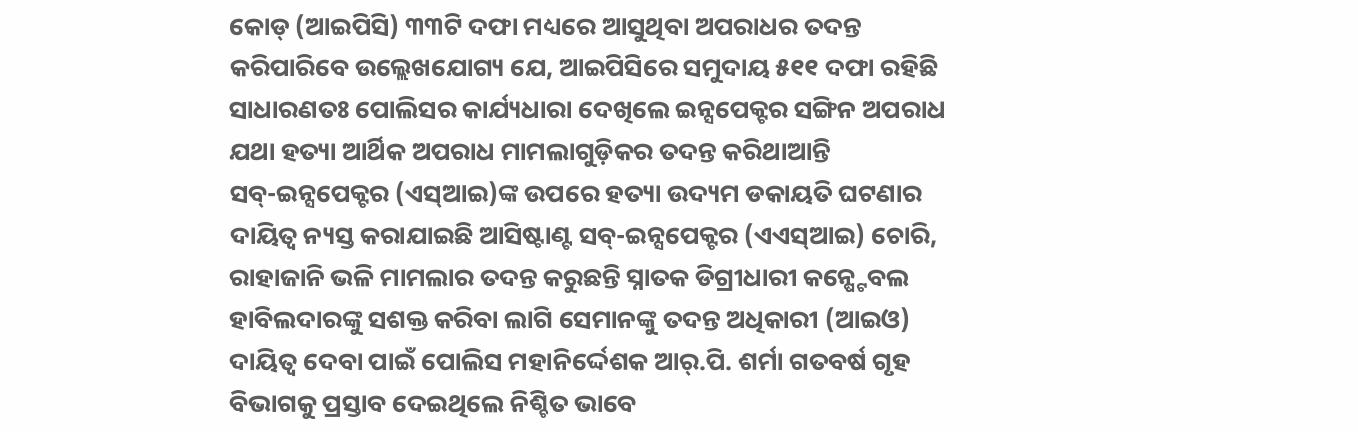କୋଡ୍‌ (ଆଇପିସି) ୩୩ଟି ଦଫା ମଧ୍ୟରେ ଆସୁଥିବା ଅପରାଧର ତଦନ୍ତ କରିପାରିବେ ଉଲ୍ଲେଖଯୋଗ୍ୟ ଯେ, ଆଇପିସିରେ ସମୁଦାୟ ୫୧୧ ଦଫା ରହିଛି ସାଧାରଣତଃ ପୋଲିସର କାର୍ଯ୍ୟଧାରା ଦେଖିଲେ ଇନ୍ସପେକ୍ଟର ସଙ୍ଗିନ ଅପରାଧ ଯଥା ହତ୍ୟା ଆର୍ଥିକ ଅପରାଧ ମାମଲାଗୁଡ଼ିକର ତଦନ୍ତ କରିଥାଆନ୍ତି ସବ୍‌-ଇନ୍ସପେକ୍ଟର (ଏସ୍ଆଇ)ଙ୍କ ଉପରେ ହତ୍ୟା ଉଦ୍ୟମ ଡକାୟତି ଘଟଣାର ଦାୟିତ୍ୱ ନ୍ୟସ୍ତ କରାଯାଇଛି ଆସିଷ୍ଟାଣ୍ଟ ସବ୍‌-ଇନ୍ସପେକ୍ଟର (ଏଏସ୍ଆଇ) ଚୋରି, ରାହାଜାନି ଭଳି ମାମଲାର ତଦନ୍ତ କରୁଛନ୍ତି ସ୍ନାତକ ଡିଗ୍ରୀଧାରୀ କନ୍ଷ୍ଟେବଲ ହାବିଲଦାରଙ୍କୁ ସଶକ୍ତ କରିବା ଲାଗି ସେମାନଙ୍କୁ ତଦନ୍ତ ଅଧିକାରୀ (ଆଇଓ) ଦାୟିତ୍ୱ ଦେବା ପାଇଁ ପୋଲିସ ମହାନିର୍ଦ୍ଦେଶକ ଆର୍‌.ପି. ଶର୍ମା ଗତବର୍ଷ ଗୃହ ବିଭାଗକୁ ପ୍ରସ୍ତାବ ଦେଇଥିଲେ ନିଶ୍ଚିତ ଭାବେ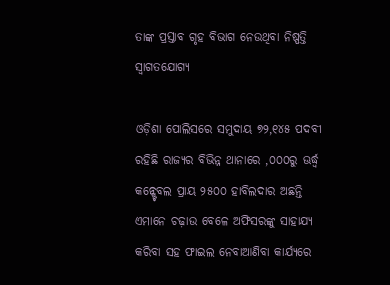ତାଙ୍କ ପ୍ରସ୍ତାବ ଗୃହ ବିଭାଗ ନେଉଥିବା ନିଷ୍ପତ୍ତି ସ୍ବାଗତଯୋଗ୍ୟ

ଓଡ଼ିଶା ପୋଲିସରେ ସମୁଦାୟ ୭୨,୧୪୫ ପଦବୀ ରହିଛି ରାଜ୍ୟର ବିଭିନ୍ନ ଥାନାରେ ,୦୦୦ରୁ ଊର୍ଦ୍ଧ୍ୱ କନ୍ଷ୍ଟେବଲ ପ୍ରାୟ ୨୫୦୦ ହାବିଲଦାର ଅଛନ୍ତି ଏମାନେ ଚଢ଼ାଉ ବେଳେ ଅଫିସରଙ୍କୁ ସାହାଯ୍ୟ କରିବା ସହ ଫାଇଲ ନେବାଆଣିବା କାର୍ଯ୍ୟରେ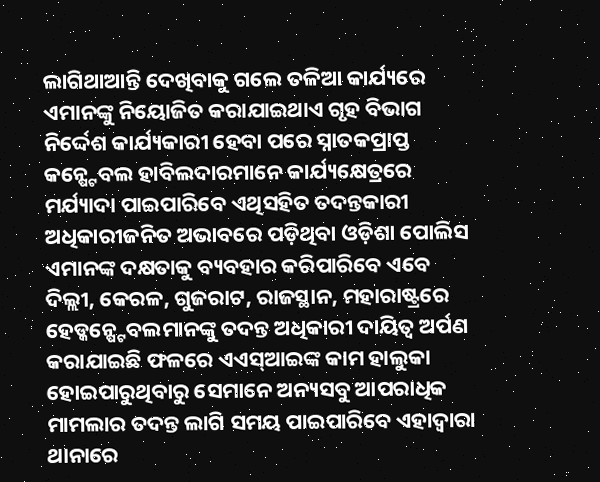ଲାଗିଥାଆନ୍ତି ଦେଖିବାକୁ ଗଲେ ତଳିଆ କାର୍ଯ୍ୟରେ ଏମାନଙ୍କୁ ନିୟୋଜିତ କରାଯାଇଥାଏ ଗୃହ ବିଭାଗ ନିର୍ଦ୍ଦେଶ କାର୍ଯ୍ୟକାରୀ ହେବା ପରେ ସ୍ନାତକପ୍ରାପ୍ତ କନ୍ଷ୍ଟେବଲ ହାବିଲଦାରମାନେ କାର୍ଯ୍ୟକ୍ଷେତ୍ରରେ ମର୍ଯ୍ୟାଦା ପାଇପାରିବେ ଏଥିସହିତ ତଦନ୍ତକାରୀ ଅଧିକାରୀଜନିତ ଅଭାବରେ ପଡ଼ିଥିବା ଓଡ଼ିଶା ପୋଲିସ ଏମାନଙ୍କ ଦକ୍ଷତାକୁ ବ୍ୟବହାର କରିପାରିବେ ଏବେ ଦିଲ୍ଲୀ, କେରଳ, ଗୁଜରାଟ, ରାଜସ୍ଥାନ, ମହାରାଷ୍ଟ୍ରରେ ହେଡ୍କନ୍ଷ୍ଟେବଲମାନଙ୍କୁ ତଦନ୍ତ ଅଧିକାରୀ ଦାୟିତ୍ୱ ଅର୍ପଣ କରାଯାଇଛି ଫଳରେ ଏଏସ୍ଆଇଙ୍କ କାମ ହାଲୁକା ହୋଇପାରୁଥିବାରୁ ସେମାନେ ଅନ୍ୟସବୁ ଆପରାଧିକ ମାମଲାର ତଦନ୍ତ ଲାଗି ସମୟ ପାଇପାରିବେ ଏହାଦ୍ୱାରା ଥାନାରେ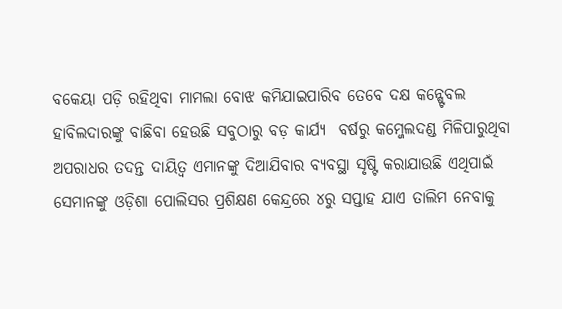ବକେୟା ପଡ଼ି ରହିଥିବା ମାମଲା ବୋଝ କମିଯାଇପାରିବ ତେବେ ଦକ୍ଷ କନ୍ଷ୍ଟେବଲ ହାବିଲଦାରଙ୍କୁ ବାଛିବା ହେଉଛି ସବୁଠାରୁ ବଡ଼ କାର୍ଯ୍ୟ  ବର୍ଷରୁ କମ୍ଜେଲଦଣ୍ଡ ମିଳିପାରୁଥିବା ଅପରାଧର ତଦନ୍ତ ଦାୟିତ୍ୱ ଏମାନଙ୍କୁ ଦିଆଯିବାର ବ୍ୟବସ୍ଥା ସୃଷ୍ଟି କରାଯାଉଛି ଏଥିପାଇଁ ସେମାନଙ୍କୁ ଓଡ଼ିଶା ପୋଲିସର ପ୍ରଶିକ୍ଷଣ କେନ୍ଦ୍ରରେ ୪ରୁ ସପ୍ତାହ ଯାଏ ତାଲିମ ନେବାକୁ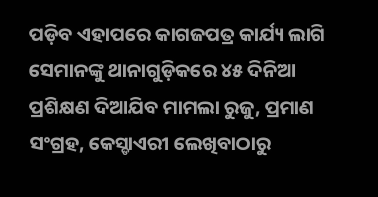ପଡ଼ିବ ଏହାପରେ କାଗଜପତ୍ର କାର୍ଯ୍ୟ ଲାଗି ସେମାନଙ୍କୁ ଥାନାଗୁଡ଼ିକରେ ୪୫ ଦିନିଆ ପ୍ରଶିକ୍ଷଣ ଦିଆଯିବ ମାମଲା ରୁଜୁ, ପ୍ରମାଣ ସଂଗ୍ରହ, କେସ୍ଡାଏରୀ ଲେଖିବାଠାରୁ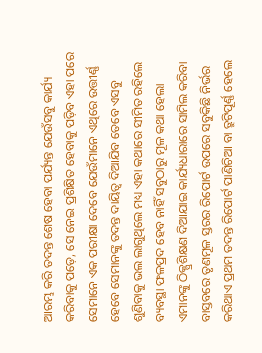ଆରମ୍ଭ କରି ତଦନ୍ତ ଶେଷ ହେବା ପର୍ଯ୍ୟନ୍ତ ଯେଉଁସବୁ କାର୍ଯ୍ୟ କରିବାକୁ ପଡ଼େ, ସେ ନେଇ ପ୍ରଶିକ୍ଷିତ ହେବାକୁ ପଡ଼ିବ ଏହା ପରେ ସେମାନେ ଏକ ପରୀକ୍ଷା ଦେବେ ଯେଉଁମାନେ ଏଥିରେ ଉତ୍ତୀର୍ଣ୍ଣ ହେବେ ସେମାନଙ୍କୁ ତଦନ୍ତ ଦାୟିତ୍ୱ ଦିଆଯିବ ତେବେ ଏସବୁ ଶୁଣିବାକୁ ଭଲ ଲାଗୁଥିଲେ ମଧ୍ୟ ଏହା କଥାରେ ସୀମିତ ରହିଲେ ବ୍ୟବସ୍ଥା ଫଳପ୍ରଦ ହେବ ନାହିଁ ସବୁଠାରୁ ମୂଳ କଥା ହେଲା ଏମାନଙ୍କୁ ଠିକ୍ପ୍ରଶିକ୍ଷଣ ଦିଆଯାଇ କାର୍ଯ୍ୟଧାରାରେ ସାମିଲ କରିବା ବାସ୍ତବରେ ତୃଣମୂଳ ସ୍ତରର ରିପୋର୍ଟ ଉପରେ ସବୁକିଛି ନିର୍ଭର କରିଥାଏ ପ୍ରଥମ ତଦନ୍ତ ରିପୋର୍ଟ ପାଣିଚିଆ ବା ତ୍ରୁଟିପୂର୍ଣ୍ଣ ହେଲେ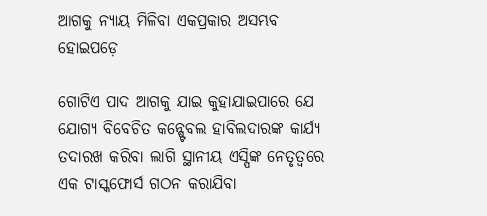ଆଗକୁ ନ୍ୟାୟ ମିଳିବା ଏକପ୍ରକାର ଅସମ୍ଭବ ହୋଇପଡ଼େ

ଗୋଟିଏ ପାଦ ଆଗକୁ ଯାଇ କୁହାଯାଇପାରେ ଯେ ଯୋଗ୍ୟ ବିବେଚିତ କନ୍ଷ୍ଟେବଲ ହାବିଲଦାରଙ୍କ କାର୍ଯ୍ୟ ତଦାରଖ କରିବା ଲାଗି ସ୍ଥାନୀୟ ଏସ୍ପିଙ୍କ ନେତୃତ୍ୱରେ ଏକ ଟାସ୍କଫୋର୍ସ ଗଠନ କରାଯିବା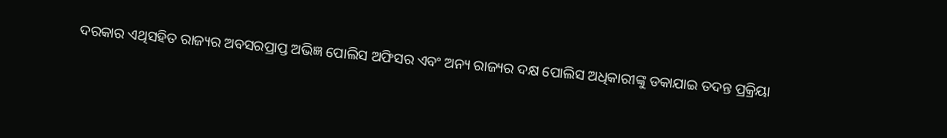ଦରକାର ଏଥିସହିତ ରାଜ୍ୟର ଅବସରପ୍ରାପ୍ତ ଅଭିଜ୍ଞ ପୋଲିସ ଅଫିସର ଏବଂ ଅନ୍ୟ ରାଜ୍ୟର ଦକ୍ଷ ପୋଲିସ ଅଧିକାରୀଙ୍କୁ ଡକାଯାଇ ତଦନ୍ତ ପ୍ରକ୍ରିୟା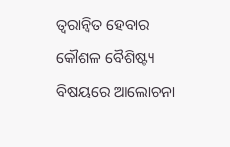ତ୍ୱରାନ୍ବିତ ହେବାର କୌଶଳ ବୈଶିଷ୍ଟ୍ୟ ବିଷୟରେ ଆଲୋଚନା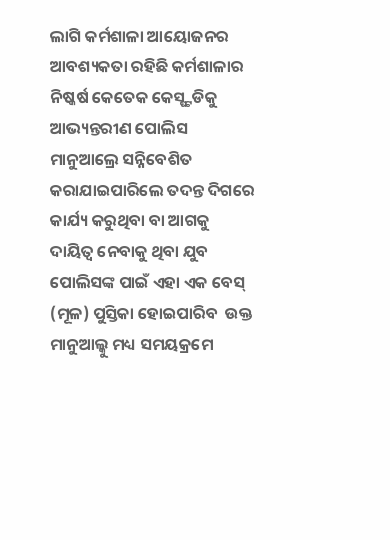ଲାଗି କର୍ମଶାଳା ଆୟୋଜନର ଆବଶ୍ୟକତା ରହିଛି କର୍ମଶାଳାର ନିଷ୍କର୍ଷ କେତେକ କେସ୍ଷ୍ଟଡିକୁ ଆଭ୍ୟନ୍ତରୀଣ ପୋଲିସ ମାନୁଆଲ୍ରେ ସନ୍ନିବେଶିତ କରାଯାଇପାରିଲେ ତଦନ୍ତ ଦିଗରେ କାର୍ଯ୍ୟ କରୁଥିବା ବା ଆଗକୁ  ଦାୟିତ୍ୱ ନେବାକୁ ଥିବା ଯୁବ ପୋଲିସଙ୍କ ପାଇଁ ଏହା ଏକ ବେସ୍‌ (ମୂଳ) ପୁସ୍ତିକା ହୋଇପାରିବ  ଉକ୍ତ ମାନୁଆଲ୍କୁ ମଧ୍ୟ ସମୟକ୍ରମେ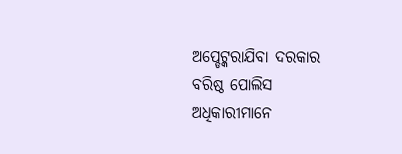ଅପ୍ଡେଟ୍କରାଯିବା ଦରକାର ବରିଷ୍ଠ ପୋଲିସ ଅଧିକାରୀମାନେ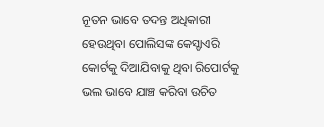ନୂତନ ଭାବେ ତଦନ୍ତ ଅଧିକାରୀ ହେଉଥିବା ପୋଲିସଙ୍କ କେସ୍ଡାଏରି କୋର୍ଟକୁ ଦିଆଯିବାକୁ ଥିବା ରିପୋର୍ଟକୁ ଭଲ ଭାବେ ଯାଞ୍ଚ କରିବା ଉଚିତ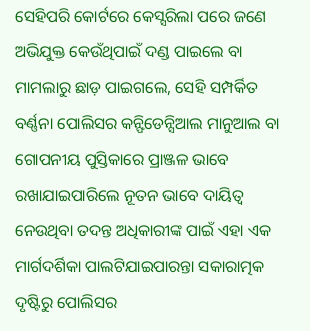ସେହିପରି କୋର୍ଟରେ କେସ୍ସରିଲା ପରେ ଜଣେ ଅଭିଯୁକ୍ତ କେଉଁଥିପାଇଁ ଦଣ୍ଡ ପାଇଲେ ବା ମାମଲାରୁ ଛାଡ଼ ପାଇଗଲେ, ସେହି ସମ୍ପର୍କିତ ବର୍ଣ୍ଣନା ପୋଲିସର କନ୍ଫିଡେନ୍ସିଆଲ ମାନୁଆଲ ବା ଗୋପନୀୟ ପୁସ୍ତିକାରେ ପ୍ରାଞ୍ଜଳ ଭାବେ ରଖାଯାଇପାରିଲେ ନୂତନ ଭାବେ ଦାୟିତ୍ୱ ନେଉଥିବା ତଦନ୍ତ ଅଧିକାରୀଙ୍କ ପାଇଁ ଏହା ଏକ ମାର୍ଗଦର୍ଶିକା ପାଲଟିଯାଇପାରନ୍ତା ସକାରାତ୍ମକ ଦୃଷ୍ଟିରୁ ପୋଲିସର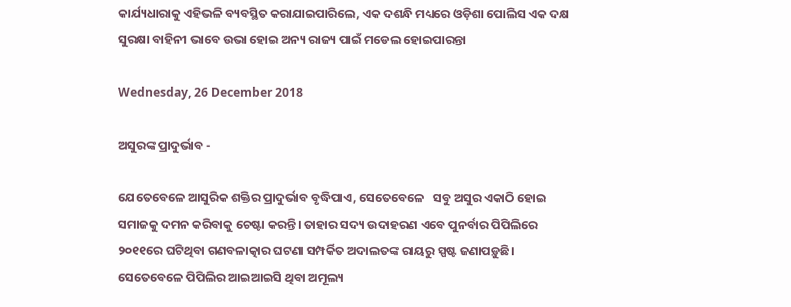କାର୍ଯ୍ୟଧାରାକୁ ଏହିଭଳି ବ୍ୟବସ୍ଥିତ କରାଯାଇପାରିଲେ, ଏକ ଦଶନ୍ଧି ମଧ୍ୟରେ ଓଡ଼ିଶା ପୋଲିସ ଏକ ଦକ୍ଷ ସୁରକ୍ଷା ବାହିନୀ ଭାବେ ଉଭା ହୋଇ ଅନ୍ୟ ରାଜ୍ୟ ପାଇଁ ମଡେଲ ହୋଇପାରନ୍ତା

Wednesday, 26 December 2018

ଅସୁରଙ୍କ ପ୍ରାଦୁର୍ଭାବ -

ଯେତେବେଳେ ଆସୁରିକ ଶକ୍ତିର ପ୍ରାଦୁର୍ଭାବ ବୃଦ୍ଧିପାଏ, ସେତେବେଳେ   ସବୁ ଅସୁର ଏକାଠି ହୋଇ ସମାଜକୁ ଦମନ କରିବାକୁ ଚେଷ୍ଟା କରନ୍ତି। ତାହାର ସଦ୍ୟ ଉଦାହରଣ ଏବେ ପୁନର୍ବାର ପିପିଲିରେ ୨୦୧୧ରେ ଘଟିଥିବା ଗଣବଳାତ୍କାର ଘଟଣା ସମ୍ପର୍କିତ ଅଦାଲତଙ୍କ ରାୟରୁ ସ୍ପଷ୍ଟ ଜଣାପଡ଼ୁଛି। ସେତେବେଳେ ପିପିଲିର ଆଇଆଇସି ଥିବା ଅମୂଲ୍ୟ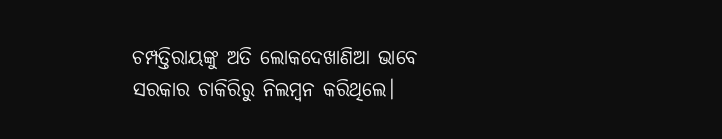ଚମ୍ପତ୍ତିରାୟଙ୍କୁ ଅତି ଲୋକଦେଖାଣିଆ ଭାବେ ସରକାର ଚାକିରିରୁ ନିଲମ୍ବନ କରିଥିଲେ।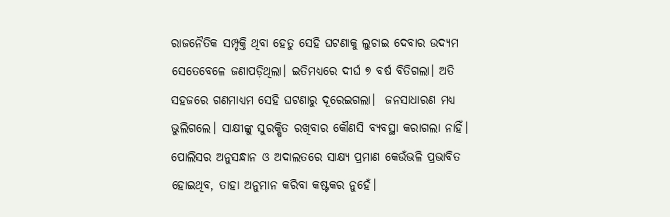ରାଜନୈତିକ ସମ୍ପୃକ୍ତି ଥିବା ହେତୁ ସେହି ଘଟଣାକୁ ଲୁଚାଇ ଦେବାର ଉଦ୍ୟମ ସେତେବେଳେ ଜଣାପଡ଼ିଥିଲା। ଇତିମଧ୍ୟରେ ଦୀର୍ଘ ୭ ବର୍ଷ ବିତିଗଲା। ଅତି ସହଜରେ ଗଣମାଧ୍ୟମ ସେହି ଘଟଣାରୁ ଦୂରେଇଗଲା।  ଜନସାଧାରଣ ମଧ୍ୟ ଭୁଲିଗଲେ। ସାକ୍ଷୀଙ୍କୁ ସୁରକ୍ଷିତ ରଖିବାର କୌଣସି ବ୍ୟବସ୍ଥା କରାଗଲା ନାହିଁ। ପୋଲିସର ଅନୁସନ୍ଧାନ ଓ ଅଦାଲତରେ ସାକ୍ଷ୍ୟ ପ୍ରମାଣ କେଉଁଭଳି ପ୍ରଭାବିତ ହୋଇଥିବ, ତାହା ଅନୁମାନ କରିବା କଷ୍ଟକର ନୁହେଁ।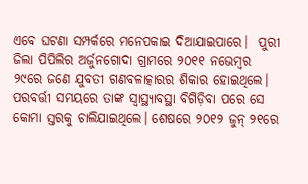ଏବେ ଘଟଣା ସମ୍ପର୍କରେ ମନେପକାଇ ଦିଆଯାଇପାରେ।  ପୁରୀ ଜିଲା ପିପିଲିର ଅର୍ଜୁନଗୋଦା ଗ୍ରାମରେ ୨୦୧୧ ନଭେମ୍ବର ୨୯ରେ ଜଣେ ଯୁବତୀ ଗଣବଳାତ୍କାରର ଶିକାର ହୋଇଥିଲେ। ପରବର୍ତ୍ତୀ ସମୟରେ ତାଙ୍କ ସ୍ବାସ୍ଥ୍ୟାବସ୍ଥା ବିଗିଡ଼ିବା ପରେ ସେ କୋମା ସ୍ତରକୁ ଚାଲିଯାଇଥିଲେ। ଶେଷରେ ୨୦୧୨ ଜୁନ୍‌ ୨୧ରେ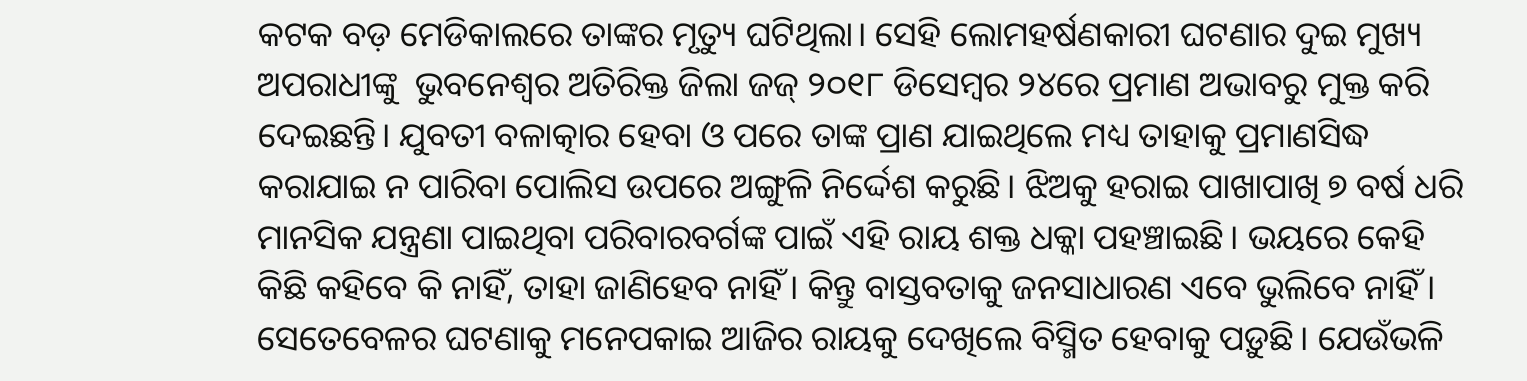କଟକ ବଡ଼ ମେଡିକାଲରେ ତାଙ୍କର ମୃତ୍ୟୁ ଘଟିଥିଲା। ସେହି ଲୋମହର୍ଷଣକାରୀ ଘଟଣାର ଦୁଇ ମୁଖ୍ୟ ଅପରାଧୀଙ୍କୁ  ଭୁବନେଶ୍ୱର ଅତିରିକ୍ତ ଜିଲା ଜଜ୍‌ ୨୦୧୮ ଡିସେମ୍ବର ୨୪ରେ ପ୍ରମାଣ ଅଭାବରୁ ମୁକ୍ତ କରି ଦେଇଛନ୍ତି। ଯୁବତୀ ବଳାତ୍କାର ହେବା ଓ ପରେ ତାଙ୍କ ପ୍ରାଣ ଯାଇଥିଲେ ମଧ୍ୟ ତାହାକୁ ପ୍ରମାଣସିଦ୍ଧ କରାଯାଇ ନ ପାରିବା ପୋଲିସ ଉପରେ ଅଙ୍ଗୁଳି ନିର୍ଦ୍ଦେଶ କରୁଛି। ଝିଅକୁ ହରାଇ ପାଖାପାଖି ୭ ବର୍ଷ ଧରି ମାନସିକ ଯନ୍ତ୍ରଣା ପାଇଥିବା ପରିବାରବର୍ଗଙ୍କ ପାଇଁ ଏହି ରାୟ ଶକ୍ତ ଧକ୍କା ପହଞ୍ଚାଇଛି। ଭୟରେ କେହି କିଛି କହିବେ କି ନାହିଁ, ତାହା ଜାଣିହେବ ନାହିଁ। କିନ୍ତୁ ବାସ୍ତବତାକୁ ଜନସାଧାରଣ ଏବେ ଭୁଲିବେ ନାହିଁ।
ସେତେବେଳର ଘଟଣାକୁ ମନେପକାଇ ଆଜିର ରାୟକୁ ଦେଖିଲେ ବିସ୍ମିତ ହେବାକୁ ପଡ଼ୁଛି। ଯେଉଁଭଳି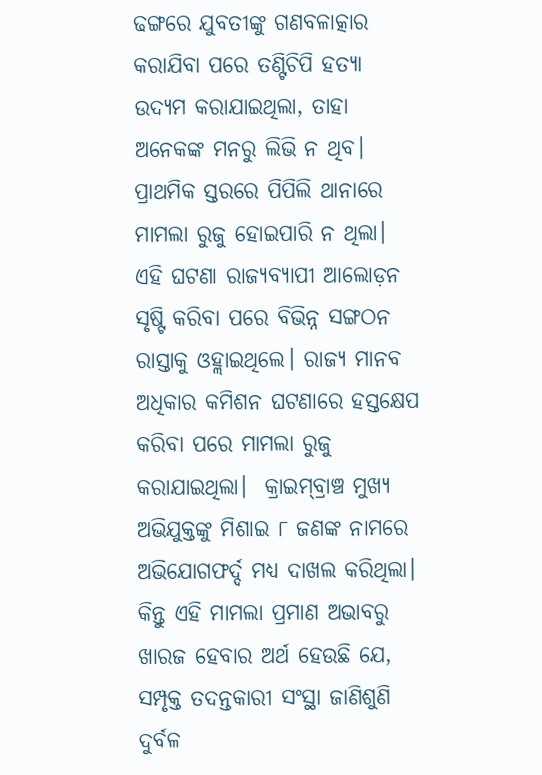ଢଙ୍ଗରେ ଯୁବତୀଙ୍କୁ ଗଣବଳାତ୍କାର କରାଯିବା ପରେ ତଣ୍ଟିଚିପି ହତ୍ୟା ଉଦ୍ୟମ କରାଯାଇଥିଲା, ତାହା ଅନେକଙ୍କ ମନରୁ ଲିଭି ନ ଥିବ। ପ୍ରାଥମିକ ସ୍ତରରେ ପିପିଲି ଥାନାରେ ମାମଲା ରୁଜୁ ହୋଇପାରି ନ ଥିଲା। ଏହି ଘଟଣା ରାଜ୍ୟବ୍ୟାପୀ ଆଲୋଡ଼ନ ସୃଷ୍ଟି କରିବା ପରେ ବିଭିନ୍ନ ସଙ୍ଗଠନ ରାସ୍ତାକୁ ଓହ୍ଲାଇଥିଲେ। ରାଜ୍ୟ ମାନବ ଅଧିକାର କମିଶନ ଘଟଣାରେ ହସ୍ତକ୍ଷେପ କରିବା ପରେ ମାମଲା ରୁଜୁ କରାଯାଇଥିଲା।  କ୍ରାଇମ୍‌ବ୍ରାଞ୍ଚ ମୁଖ୍ୟ ଅଭିଯୁକ୍ତଙ୍କୁ ମିଶାଇ ୮ ଜଣଙ୍କ ନାମରେ ଅଭିଯୋଗଫର୍ଦ୍ଦ ମଧ୍ୟ ଦାଖଲ କରିଥିଲା। କିନ୍ତୁ ଏହି ମାମଲା ପ୍ରମାଣ ଅଭାବରୁ ଖାରଜ ହେବାର ଅର୍ଥ ହେଉଛି ଯେ, ସମ୍ପୃକ୍ତ ତଦନ୍ତକାରୀ ସଂସ୍ଥା ଜାଣିଶୁଣି ଦୁର୍ବଳ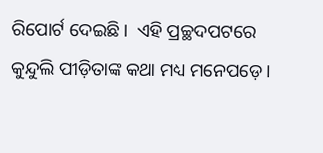ରିପୋର୍ଟ ଦେଇଛି।  ଏହି ପ୍ରଚ୍ଛଦପଟରେ କୁନ୍ଦୁଲି ପୀଡ଼ିତାଙ୍କ କଥା ମଧ୍ୟ ମନେପଡ଼େ।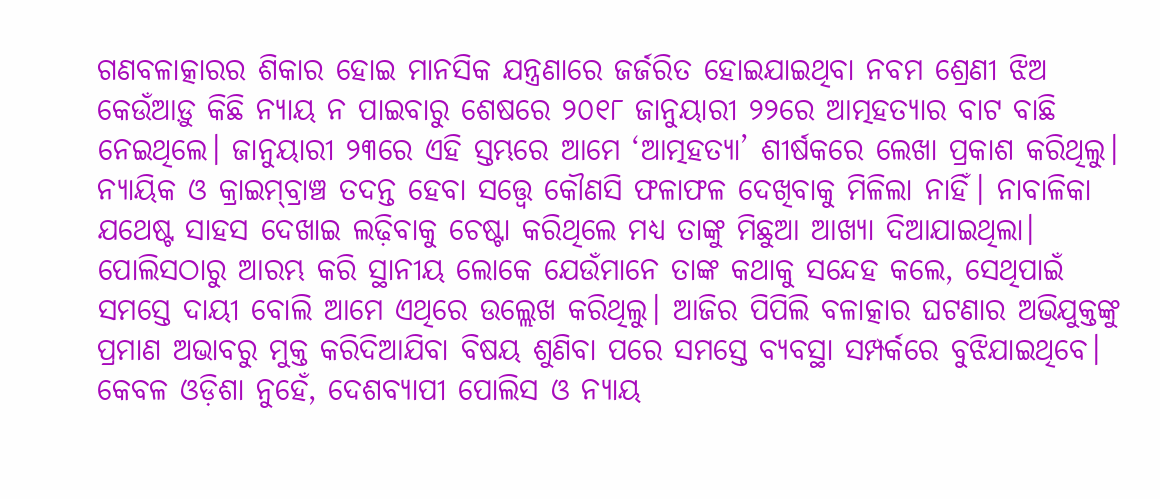ଗଣବଳାତ୍କାରର ଶିକାର ହୋଇ ମାନସିକ ଯନ୍ତ୍ରଣାରେ ଜର୍ଜରିତ ହୋଇଯାଇଥିବା ନବମ ଶ୍ରେଣୀ ଝିଅ କେଉଁଆଡ଼ୁ କିଛି ନ୍ୟାୟ ନ ପାଇବାରୁ ଶେଷରେ ୨୦୧୮ ଜାନୁୟାରୀ ୨୨ରେ ଆତ୍ମହତ୍ୟାର ବାଟ ବାଛି ନେଇଥିଲେ। ଜାନୁୟାରୀ ୨୩ରେ ଏହି ସ୍ତମ୍ଭରେ ଆମେ ‘ଆତ୍ମହତ୍ୟା’ ଶୀର୍ଷକରେ ଲେଖା ପ୍ରକାଶ କରିଥିଲୁ। ନ୍ୟାୟିକ ଓ କ୍ରାଇମ୍‌ବ୍ରାଞ୍ଚ ତଦନ୍ତ ହେବା ସତ୍ତ୍ୱେ କୌଣସି ଫଳାଫଳ ଦେଖିବାକୁ ମିଳିଲା ନାହିଁ। ନାବାଳିକା ଯଥେଷ୍ଟ ସାହସ ଦେଖାଇ ଲଢ଼ିବାକୁ ଚେଷ୍ଟା କରିଥିଲେ ମଧ୍ୟ ତାଙ୍କୁ ମିଛୁଆ ଆଖ୍ୟା ଦିଆଯାଇଥିଲା।  ପୋଲିସଠାରୁ ଆରମ୍ଭ କରି ସ୍ଥାନୀୟ ଲୋକେ ଯେଉଁମାନେ ତାଙ୍କ କଥାକୁ ସନ୍ଦେହ କଲେ, ସେଥିପାଇଁ ସମସ୍ତେ ଦାୟୀ ବୋଲି ଆମେ ଏଥିରେ ଉଲ୍ଲେଖ କରିଥିଲୁ। ଆଜିର ପିପିଲି ବଳାତ୍କାର ଘଟଣାର ଅଭିଯୁକ୍ତଙ୍କୁ ପ୍ରମାଣ ଅଭାବରୁ ମୁକ୍ତ କରିଦିଆଯିବା ବିଷୟ ଶୁଣିବା ପରେ ସମସ୍ତେ ବ୍ୟବସ୍ଥା ସମ୍ପର୍କରେ ବୁଝିଯାଇଥିବେ।
କେବଳ ଓଡ଼ିଶା ନୁହେଁ, ଦେଶବ୍ୟାପୀ ପୋଲିସ ଓ ନ୍ୟାୟ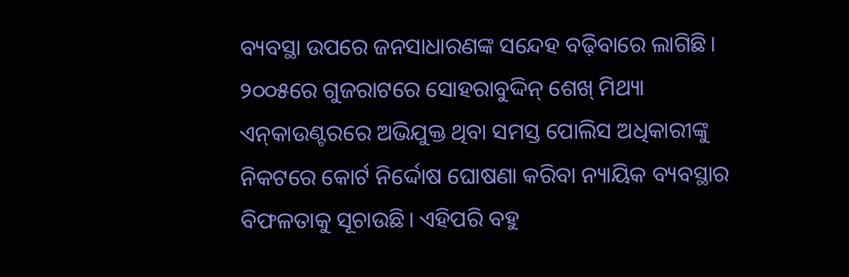ବ୍ୟବସ୍ଥା ଉପରେ ଜନସାଧାରଣଙ୍କ ସନ୍ଦେହ ବଢ଼ିବାରେ ଲାଗିଛି। ୨୦୦୫ରେ ଗୁଜରାଟରେ ସୋହରାବୁଦ୍ଦିନ୍‌ ଶେଖ୍‌ ମିଥ୍ୟା ଏନ୍‌କାଉଣ୍ଟରରେ ଅଭିଯୁକ୍ତ ଥିବା ସମସ୍ତ ପୋଲିସ ଅଧିକାରୀଙ୍କୁ ନିକଟରେ କୋର୍ଟ ନିର୍ଦ୍ଦୋଷ ଘୋଷଣା କରିବା ନ୍ୟାୟିକ ବ୍ୟବସ୍ଥାର ବିଫଳତାକୁ ସୂଚାଉଛି। ଏହିପରି ବହୁ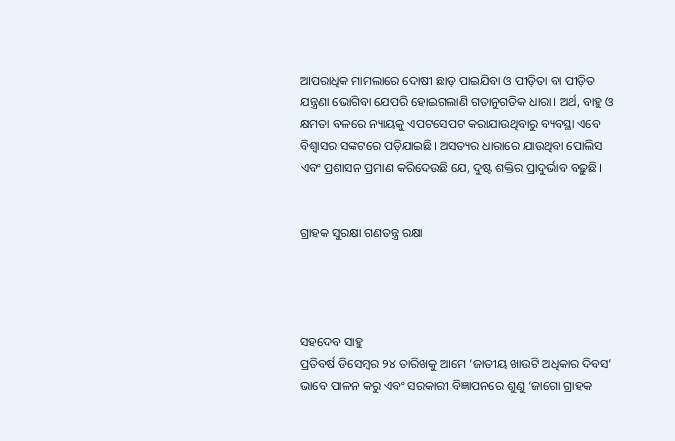ଆପରାଧିକ ମାମଲାରେ ଦୋଷୀ ଛାଡ଼ ପାଇଯିବା ଓ ପୀଡ଼ିତା ବା ପୀଡ଼ିତ ଯନ୍ତ୍ରଣା ଭୋଗିବା ଯେପରି ହୋଇଗଲାଣି ଗତାନୁଗତିକ ଧାରା। ଅର୍ଥ, ବାହୁ ଓ କ୍ଷମତା ବଳରେ ନ୍ୟାୟକୁ ଏପଟସେପଟ କରାଯାଉଥିବାରୁ ବ୍ୟବସ୍ଥା ଏବେ ବିଶ୍ୱାସର ସଙ୍କଟରେ ପଡ଼ିଯାଇଛି। ଅସତ୍ୟର ଧାରାରେ ଯାଉଥିବା ପୋଲିସ ଏବଂ ପ୍ରଶାସନ ପ୍ରମାଣ କରିଦେଉଛି ଯେ, ଦୁଷ୍ଟ ଶକ୍ତିର ପ୍ରାଦୁର୍ଭାବ ବଢ଼ୁଛି।


ଗ୍ରାହକ ସୁରକ୍ଷା ଗଣତନ୍ତ୍ର ରକ୍ଷା




ସହଦେବ ସାହୁ
ପ୍ରତିବର୍ଷ ଡିସେମ୍ବର ୨୪ ତାରିଖକୁ ଆମେ ‘ଜାତୀୟ ଖାଉଟି ଅଧିକାର ଦିବସ’ ଭାବେ ପାଳନ କରୁ ଏବଂ ସରକାରୀ ବିଜ୍ଞାପନରେ ଶୁଣୁ ‘ଜାଗୋ ଗ୍ରାହକ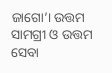ଜାଗୋ’। ଉତ୍ତମ ସାମଗ୍ରୀ ଓ ଉତ୍ତମ ସେବା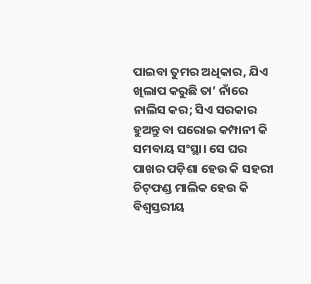ପାଇବା ତୁମର ଅଧିକାର, ଯିଏ ଖିଲାପ କରୁଛି ତା’ ନାଁରେ ନାଲିସ କର; ସିଏ ସରକାର ହୁଅନ୍ତୁ ବା ଘରୋଇ କମ୍ପାନୀ କି ସମବାୟ ସଂସ୍ଥା। ସେ ଘର ପାଖର ପଡ଼ିଶା ହେଉ କି ସହରୀ ଚିଟ୍‌ଫଣ୍ଡ ମାଲିକ ହେଉ କି ବିଶ୍ୱସ୍ତରୀୟ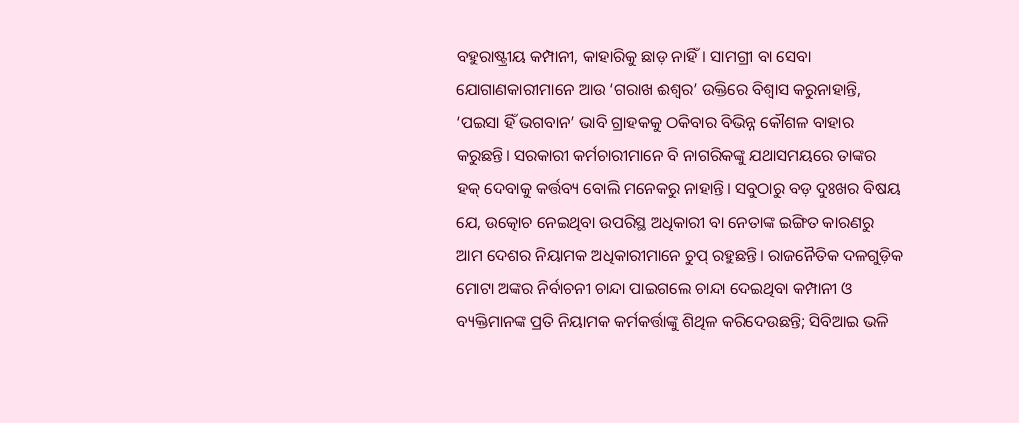ବହୁରାଷ୍ଟ୍ରୀୟ କମ୍ପାନୀ, କାହାରିକୁ ଛାଡ଼ ନାହିଁ। ସାମଗ୍ରୀ ବା ସେବା ଯୋଗାଣକାରୀମାନେ ଆଉ ‘ଗରାଖ ଈଶ୍ୱର’ ଉକ୍ତିରେ ବିଶ୍ୱାସ କରୁନାହାନ୍ତି, ‘ପଇସା ହିଁ ଭଗବାନ’ ଭାବି ଗ୍ରାହକକୁ ଠକିବାର ବିଭିନ୍ନ କୌଶଳ ବାହାର କରୁଛନ୍ତି। ସରକାରୀ କର୍ମଚାରୀମାନେ ବି ନାଗରିକଙ୍କୁ ଯଥାସମୟରେ ତାଙ୍କର ହକ୍‌ ଦେବାକୁ କର୍ତ୍ତବ୍ୟ ବୋଲି ମନେକରୁ ନାହାନ୍ତି। ସବୁଠାରୁ ବଡ଼ ଦୁଃଖର ବିଷୟ ଯେ, ଉତ୍କୋଚ ନେଇଥିବା ଉପରିସ୍ଥ ଅଧିକାରୀ ବା ନେତାଙ୍କ ଇଙ୍ଗିତ କାରଣରୁ ଆମ ଦେଶର ନିୟାମକ ଅଧିକାରୀମାନେ ଚୁପ୍‌ ରହୁଛନ୍ତି। ରାଜନୈତିକ ଦଳଗୁଡ଼ିକ ମୋଟା ଅଙ୍କର ନିର୍ବାଚନୀ ଚାନ୍ଦା ପାଇଗଲେ ଚାନ୍ଦା ଦେଇଥିବା କମ୍ପାନୀ ଓ ବ୍ୟକ୍ତିମାନଙ୍କ ପ୍ରତି ନିୟାମକ କର୍ମକର୍ତ୍ତାଙ୍କୁ ଶିଥିଳ କରିଦେଉଛନ୍ତି; ସିବିଆଇ ଭଳି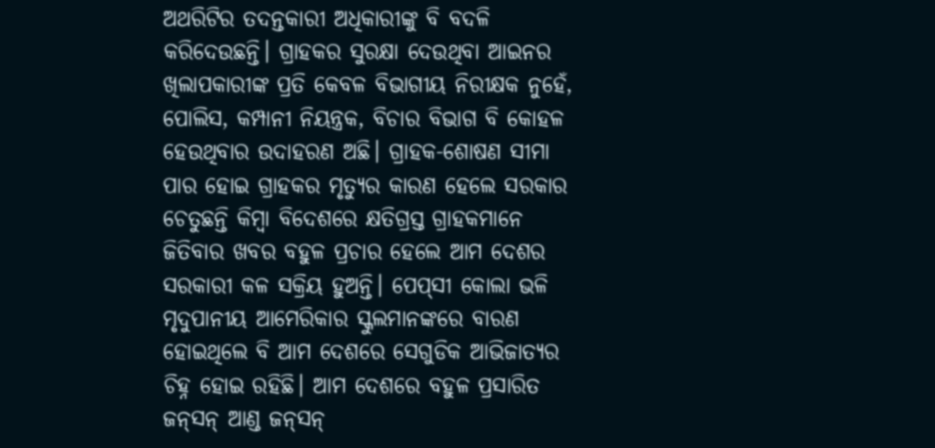ଅଥରିଟିର ତଦନ୍ତକାରୀ ଅଧିକାରୀଙ୍କୁ ବି ବଦଳି କରିଦେଉଛନ୍ତି। ଗ୍ରାହକର ସୁରକ୍ଷା ଦେଉଥିବା ଆଇନର ଖିଲାପକାରୀଙ୍କ ପ୍ରତି କେବଳ ବିଭାଗୀୟ ନିରୀକ୍ଷକ ନୁହେଁ, ପୋଲିସ, କମ୍ପାନୀ ନିୟନ୍ତ୍ରକ, ବିଚାର ବିଭାଗ ବି କୋହଳ ହେଉଥିବାର ଉଦାହରଣ ଅଛି। ଗ୍ରାହକ-ଶୋଷଣ ସୀମା ପାର ହୋଇ ଗ୍ରାହକର ମୃତ୍ୟୁର କାରଣ ହେଲେ ସରକାର ଚେତୁଛନ୍ତି କିମ୍ବା ବିଦେଶରେ କ୍ଷତିଗ୍ରସ୍ତ ଗ୍ରାହକମାନେ ଜିତିବାର ଖବର ବହୁଳ ପ୍ରଚାର ହେଲେ ଆମ ଦେଶର ସରକାରୀ କଳ ସକ୍ରିୟ ହୁଅନ୍ତି। ପେପ୍‌ସୀ କୋଲା ଭଳି ମୃଦୁପାନୀୟ ଆମେରିକାର ସ୍କୁଲମାନଙ୍କରେ ବାରଣ ହୋଇଥିଲେ ବି ଆମ ଦେଶରେ ସେଗୁଡିକ ଆଭିଜାତ୍ୟର ଚିହ୍ନ ହୋଇ ରହିଛି। ଆମ ଦେଶରେ ବହୁଳ ପ୍ରସାରିତ ଜନ୍‌ସନ୍‌ ଆଣ୍ଡ ଜନ୍‌ସନ୍‌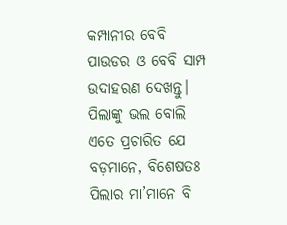କମ୍ପାନୀର ବେବି ପାଉଡର ଓ ବେବି ସାମ୍ପ ଉଦାହରଣ ଦେଖନ୍ତୁ। ପିଲାଙ୍କୁ ଭଲ ବୋଲି ଏତେ ପ୍ରଚାରିତ ଯେ ବଡ଼ମାନେ, ବିଶେଷତଃ ପିଲାର ମା’ମାନେ ବି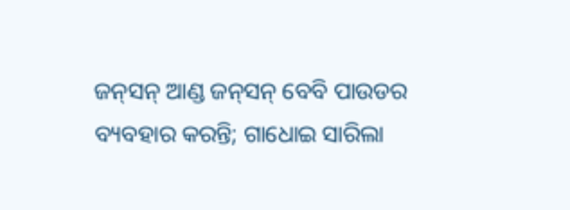ଜନ୍‌ସନ୍‌ ଆଣ୍ଡ ଜନ୍‌ସନ୍‌ ବେବି ପାଉଡର ବ୍ୟବହାର କରନ୍ତି; ଗାଧୋଇ ସାରିଲା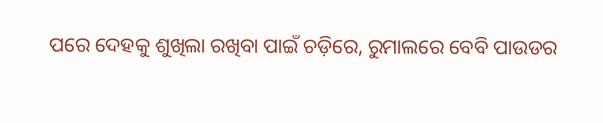ପରେ ଦେହକୁ ଶୁଖିଲା ରଖିବା ପାଇଁ ଚଡ଼ିରେ, ରୁମାଲରେ ବେବି ପାଉଡର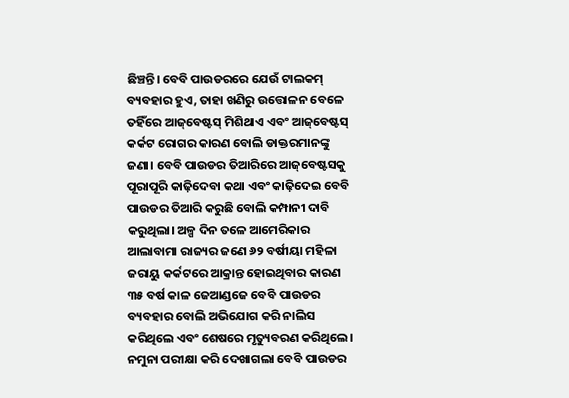ଛିଞ୍ଚନ୍ତି। ବେବି ପାଉଡରରେ ଯେଉଁ ଟାଲକମ୍‌ ବ୍ୟବହାର ହୁଏ, ତାହା ଖଣିରୁ ଉତ୍ତୋଳନ ବେଳେ ତହିଁରେ ଆଜ୍‌ବେଷ୍ଟସ୍‌ ମିଶିଥାଏ ଏବଂ ଆଜ୍‌ବେଷ୍ଟସ୍‌ କର୍କଟ ରୋଗର କାରଣ ବୋଲି ଡାକ୍ତରମାନଙ୍କୁ ଜଣା। ବେବି ପାଉଡର ତିଆରିରେ ଆଜ୍‌ବେଷ୍ଟସକୁ ପୂରାପୂରି କାଢ଼ିଦେବା କଥା ଏବଂ କାଢ଼ିଦେଇ ବେବି ପାଉଡର ତିଆରି କରୁଛି ବୋଲି କମ୍ପାନୀ ଦାବି କରୁଥିଲା। ଅଳ୍ପ ଦିନ ତଳେ ଆମେରିକାର ଆଲାବାମା ରାଜ୍ୟର ଜଣେ ୬୨ ବର୍ଷୀୟା ମହିଳା ଜରାୟୁ କର୍କଟରେ ଆକ୍ରାନ୍ତ ହୋଇଥିବାର କାରଣ ୩୫ ବର୍ଷ କାଳ ଜେଆଣ୍ଡଜେ ବେବି ପାଉଡର ବ୍ୟବହାର ବୋଲି ଅଭିଯୋଗ କରି ନାଲିସ କରିଥିଲେ ଏବଂ ଶେଷରେ ମୃତ୍ୟୁବରଣ କରିଥିଲେ। ନମୁନା ପରୀକ୍ଷା କରି ଦେଖାଗଲା ବେବି ପାଉଡର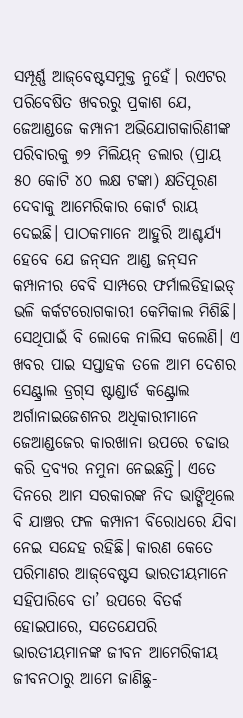ସମ୍ପୂର୍ଣ୍ଣ ଆଜ୍‌ବେଷ୍ଟସମୁକ୍ତ ନୁହେଁ। ରଏଟର ପରିବେଷିତ ଖବରରୁ ପ୍ରକାଶ ଯେ, ଜେଆଣ୍ଡଜେ କମ୍ପାନୀ ଅଭିଯୋଗକାରିଣୀଙ୍କ ପରିବାରକୁ ୭୨ ମିଲିୟନ୍‌ ଡଲାର (ପ୍ରାୟ ୫୦ କୋଟି ୪୦ ଲକ୍ଷ ଟଙ୍କା) କ୍ଷତିପୂରଣ ଦେବାକୁ ଆମେରିକାର କୋର୍ଟ ରାୟ ଦେଇଛି। ପାଠକମାନେ ଆହୁରି ଆଶ୍ଚର୍ଯ୍ୟ ହେବେ ଯେ ଜନ୍‌ସନ ଆଣ୍ଡ ଜନ୍‌ସନ କମ୍ପାନୀର ବେବି ସାମ୍ପରେ ଫର୍ମାଲଡିହାଇଡ୍‌ ଭଳି କର୍କଟରୋଗକାରୀ କେମିକାଲ ମିଶିଛି। ସେଥିପାଇଁ ବି ଲୋକେ ନାଲିସ କଲେଣି। ଏ ଖବର ପାଇ ସପ୍ତାହକ ତଳେ ଆମ ଦେଶର ସେଣ୍ଟ୍ରାଲ ଡ୍ରଗ୍‌ସ ଷ୍ଟାଣ୍ଡାର୍ଡ କଣ୍ଟ୍ରୋଲ ଅର୍ଗାନାଇଜେଶନର ଅଧିକାରୀମାନେ ଜେଆଣ୍ଡଜେର କାରଖାନା ଉପରେ ଚଢାଉ କରି ଦ୍ରବ୍ୟର ନମୁନା ନେଇଛନ୍ତି। ଏତେ ଦିନରେ ଆମ ସରକାରଙ୍କ ନିଦ ଭାଙ୍ଗିଥିଲେ ବି ଯାଞ୍ଚର ଫଳ କମ୍ପାନୀ ବିରୋଧରେ ଯିବା ନେଇ ସନ୍ଦେହ ରହିଛି। କାରଣ କେତେ ପରିମାଣର ଆଜ୍‌ବେଷ୍ଟସ ଭାରତୀୟମାନେ ସହିପାରିବେ ତା’ ଉପରେ ବିତର୍କ ହୋଇପାରେ, ସତେଯେପରି ଭାରତୀୟମାନଙ୍କ ଜୀବନ ଆମେରିକୀୟ ଜୀବନଠାରୁ ଆମେ ଜାଣିଛୁ-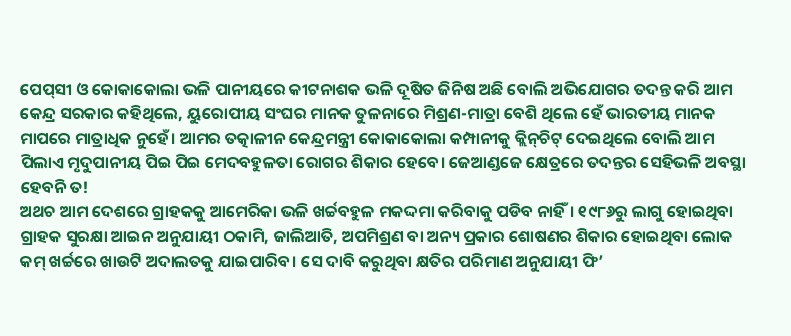ପେପ୍‌ସୀ ଓ କୋକାକୋଲା ଭଳି ପାନୀୟରେ କୀଟନାଶକ ଭଳି ଦୂଷିତ ଜିନିଷ ଅଛି ବୋଲି ଅଭିଯୋଗର ତଦନ୍ତ କରି ଆମ କେନ୍ଦ୍ର ସରକାର କହିଥିଲେ, ୟୁରୋପୀୟ ସଂଘର ମାନକ ତୁଳନାରେ ମିଶ୍ରଣ-ମାତ୍ରା ବେଶି ଥିଲେ ହେଁ ଭାରତୀୟ ମାନକ ମାପରେ ମାତ୍ରାଧିକ ନୁହେଁ। ଆମର ତତ୍କାଳୀନ କେନ୍ଦ୍ରମନ୍ତ୍ରୀ କୋକାକୋଲା କମ୍ପାନୀକୁ କ୍ଲିନ୍‌ଚିଟ୍‌ ଦେଇଥିଲେ ବୋଲି ଆମ ପିଲାଏ ମୃଦୁପାନୀୟ ପିଇ ପିଇ ମେଦବହୁଳତା ରୋଗର ଶିକାର ହେବେ। ଜେଆଣ୍ଡଜେ କ୍ଷେତ୍ରରେ ତଦନ୍ତର ସେହିଭଳି ଅବସ୍ଥା ହେବନି ତ!
ଅଥଚ ଆମ ଦେଶରେ ଗ୍ରାହକକୁ ଆମେରିକା ଭଳି ଖର୍ଚ୍ଚବହୁଳ ମକଦ୍ଦମା କରିବାକୁ ପଡିବ ନାହିଁ। ୧୯୮୬ରୁ ଲାଗୁ ହୋଇଥିବା ଗ୍ରାହକ ସୁରକ୍ଷା ଆଇନ ଅନୁଯାୟୀ ଠକାମି, ଜାଲିଆତି, ଅପମିଶ୍ରଣ ବା ଅନ୍ୟ ପ୍ରକାର ଶୋଷଣର ଶିକାର ହୋଇଥିବା ଲୋକ କମ୍‌ ଖର୍ଚ୍ଚରେ ଖାଉଟି ଅଦାଲତକୁ ଯାଇପାରିବ। ସେ ଦାବି କରୁଥିବା କ୍ଷତିର ପରିମାଣ ଅନୁଯାୟୀ ଫି’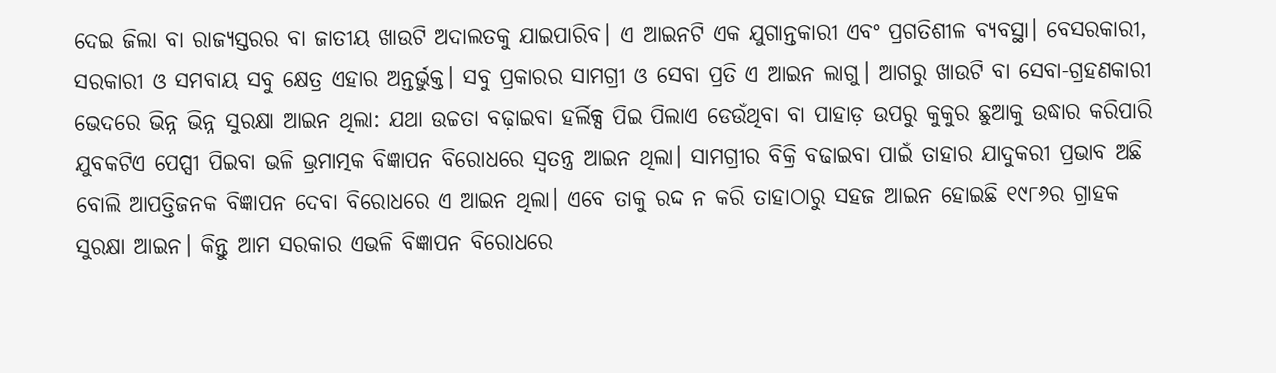ଦେଇ ଜିଲା ବା ରାଜ୍ୟସ୍ତରର ବା ଜାତୀୟ ଖାଉଟି ଅଦାଲତକୁ ଯାଇପାରିବ। ଏ ଆଇନଟି ଏକ ଯୁଗାନ୍ତକାରୀ ଏବଂ ପ୍ରଗତିଶୀଳ ବ୍ୟବସ୍ଥା। ବେସରକାରୀ, ସରକାରୀ ଓ ସମବାୟ ସବୁ କ୍ଷେତ୍ର ଏହାର ଅନ୍ତର୍ଭୁକ୍ତ। ସବୁ ପ୍ରକାରର ସାମଗ୍ରୀ ଓ ସେବା ପ୍ରତି ଏ ଆଇନ ଲାଗୁ। ଆଗରୁ ଖାଉଟି ବା ସେବା-ଗ୍ରହଣକାରୀ ଭେଦରେ ଭିନ୍ନ ଭିନ୍ନ ସୁରକ୍ଷା ଆଇନ ଥିଲା: ଯଥା ଉଚ୍ଚତା ବଢ଼ାଇବା ହର୍ଲିକ୍ସ ପିଇ ପିଲାଏ ଡେଉଁଥିବା ବା ପାହାଡ଼ ଉପରୁ କୁକୁର ଛୁଆକୁ ଉଦ୍ଧାର କରିପାରି ଯୁବକଟିଏ ପେପ୍ସୀ ପିଇବା ଭଳି ଭ୍ରମାତ୍ମକ ବିଜ୍ଞାପନ ବିରୋଧରେ ସ୍ବତନ୍ତ୍ର ଆଇନ ଥିଲା। ସାମଗ୍ରୀର ବିକ୍ରି ବଢାଇବା ପାଇଁ ତାହାର ଯାଦୁକରୀ ପ୍ରଭାବ ଅଛି ବୋଲି ଆପତ୍ତିଜନକ ବିଜ୍ଞାପନ ଦେବା ବିରୋଧରେ ଏ ଆଇନ ଥିଲା। ଏବେ ତାକୁ ରଦ୍ଦ ନ କରି ତାହାଠାରୁ ସହଜ ଆଇନ ହୋଇଛି ୧୯୮୬ର ଗ୍ରାହକ ସୁରକ୍ଷା ଆଇନ। କିନ୍ତୁ ଆମ ସରକାର ଏଭଳି ବିଜ୍ଞାପନ ବିରୋଧରେ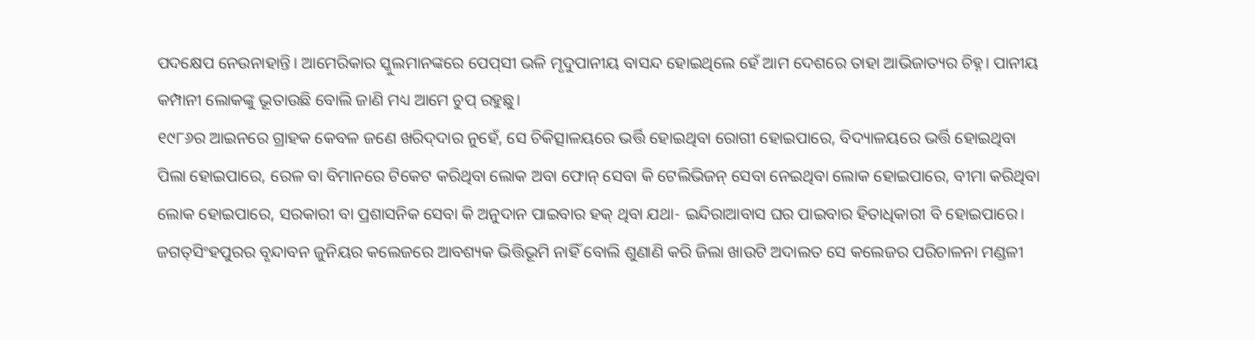ପଦକ୍ଷେପ ନେଉନାହାନ୍ତି। ଆମେରିକାର ସ୍କୁଲମାନଙ୍କରେ ପେପ୍‌ସୀ ଭଳି ମୃଦୁପାନୀୟ ବାସନ୍ଦ ହୋଇଥିଲେ ହେଁ ଆମ ଦେଶରେ ତାହା ଆଭିଜାତ୍ୟର ଚିହ୍ନ। ପାନୀୟ କମ୍ପାନୀ ଲୋକଙ୍କୁ ଭୂତାଉଛି ବୋଲି ଜାଣି ମଧ୍ୟ ଆମେ ଚୁପ୍‌ ରହୁଛୁ।
୧୯୮୬ର ଆଇନରେ ଗ୍ରାହକ କେବଳ ଜଣେ ଖରିଦ୍‌ଦାର ନୁହେଁ, ସେ ଚିକିତ୍ସାଳୟରେ ଭର୍ତ୍ତି ହୋଇଥିବା ରୋଗୀ ହୋଇପାରେ, ବିଦ୍ୟାଳୟରେ ଭର୍ତ୍ତି ହୋଇଥିବା ପିଲା ହୋଇପାରେ, ରେଳ ବା ବିମାନରେ ଟିକେଟ କରିଥିବା ଲୋକ ଅବା ଫୋନ୍‌ ସେବା କି ଟେଲିଭିଜନ୍‌ ସେବା ନେଇଥିବା ଲୋକ ହୋଇପାରେ, ବୀମା କରିଥିବା ଲୋକ ହୋଇପାରେ, ସରକାରୀ ବା ପ୍ରଶାସନିକ ସେବା କି ଅନୁଦାନ ପାଇବାର ହକ୍‌ ଥିବା ଯଥା- ଇନ୍ଦିରାଆବାସ ଘର ପାଇବାର ହିତାଧିକାରୀ ବି ହୋଇପାରେ। ଜଗତ୍‌ସିଂହପୁରର ବୃନ୍ଦାବନ ଜୁନିୟର କଲେଜରେ ଆବଶ୍ୟକ ଭିତ୍ତିଭୂମି ନାହିଁ ବୋଲି ଶୁଣାଣି କରି ଜିଲା ଖାଉଟି ଅଦାଲତ ସେ କଲେଜର ପରିଚାଳନା ମଣ୍ଡଳୀ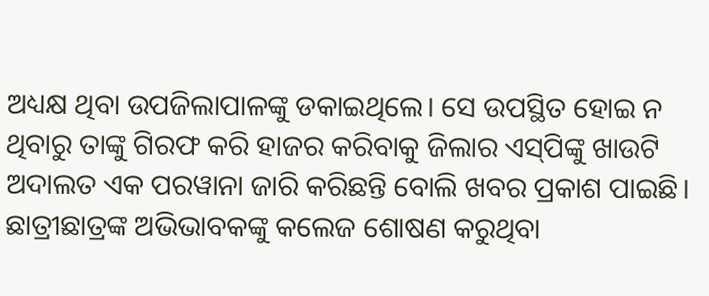ଅଧ୍ୟକ୍ଷ ଥିବା ଉପଜିଲାପାଳଙ୍କୁ ଡକାଇଥିଲେ। ସେ ଉପସ୍ଥିତ ହୋଇ ନ ଥିବାରୁ ତାଙ୍କୁ ଗିରଫ କରି ହାଜର କରିବାକୁ ଜିଲାର ଏସ୍‌ପିଙ୍କୁ ଖାଉଟି ଅଦାଲତ ଏକ ପରୱାନା ଜାରି କରିଛନ୍ତି ବୋଲି ଖବର ପ୍ରକାଶ ପାଇଛି। ଛାତ୍ରୀଛାତ୍ରଙ୍କ ଅଭିଭାବକଙ୍କୁ କଲେଜ ଶୋଷଣ କରୁଥିବା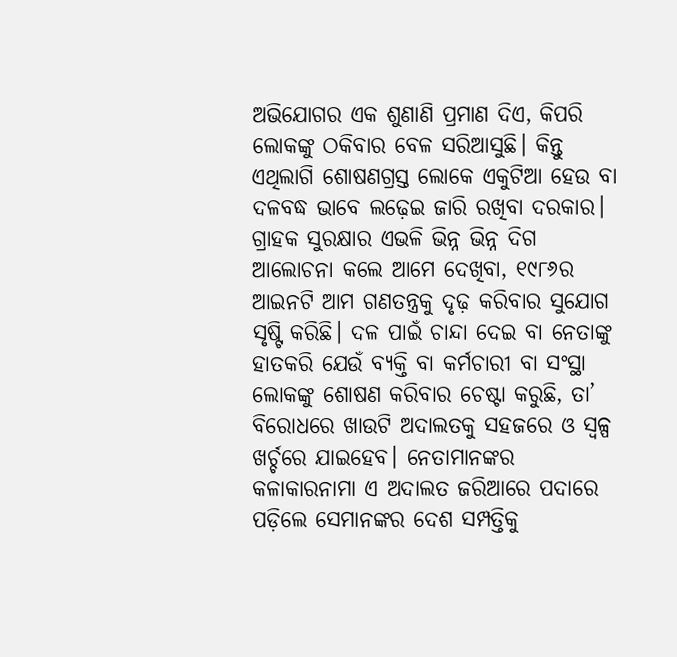ଅଭିଯୋଗର ଏକ ଶୁଣାଣି ପ୍ରମାଣ ଦିଏ, କିପରି ଲୋକଙ୍କୁ ଠକିବାର ବେଳ ସରିଆସୁଛି। କିନ୍ତୁ ଏଥିଲାଗି ଶୋଷଣଗ୍ରସ୍ତ ଲୋକେ ଏକୁଟିଆ ହେଉ ବା ଦଳବଦ୍ଧ ଭାବେ ଲଢ଼େଇ ଜାରି ରଖିବା ଦରକାର।
ଗ୍ରାହକ ସୁରକ୍ଷାର ଏଭଳି ଭିନ୍ନ ଭିନ୍ନ ଦିଗ ଆଲୋଚନା କଲେ ଆମେ ଦେଖିବା, ୧୯୮୬ର ଆଇନଟି ଆମ ଗଣତନ୍ତ୍ରକୁ ଦୃଢ଼ କରିବାର ସୁଯୋଗ ସୃଷ୍ଟି କରିଛି। ଦଳ ପାଇଁ ଚାନ୍ଦା ଦେଇ ବା ନେତାଙ୍କୁ ହାତକରି ଯେଉଁ ବ୍ୟକ୍ତି ବା କର୍ମଚାରୀ ବା ସଂସ୍ଥା ଲୋକଙ୍କୁ ଶୋଷଣ କରିବାର ଚେଷ୍ଟା କରୁଛି, ତା’ ବିରୋଧରେ ଖାଉଟି ଅଦାଲତକୁ ସହଜରେ ଓ ସ୍ବଳ୍ପ ଖର୍ଚ୍ଚରେ ଯାଇହେବ। ନେତାମାନଙ୍କର କଳାକାରନାମା ଏ ଅଦାଲତ ଜରିଆରେ ପଦାରେ ପଡ଼ିଲେ ସେମାନଙ୍କର ଦେଶ ସମ୍ପତ୍ତିକୁ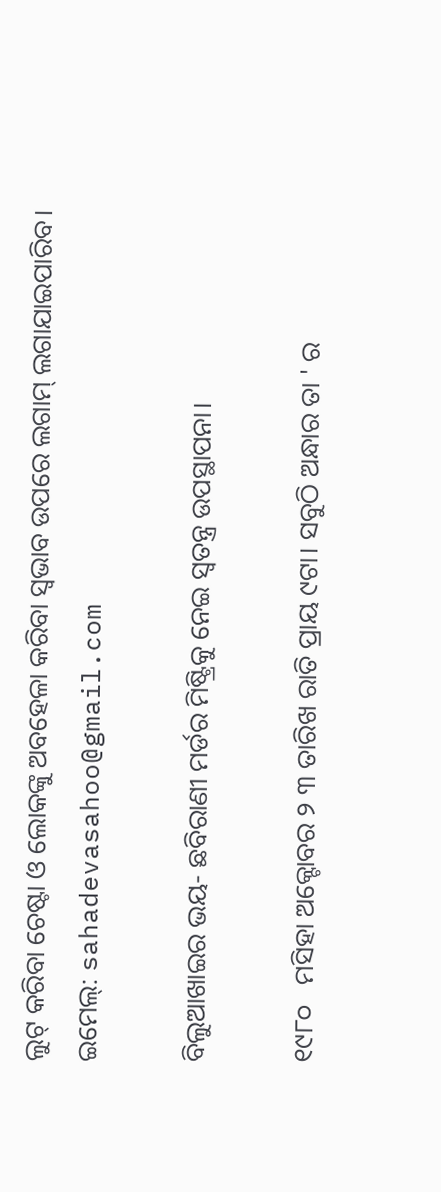ଲୁଟ୍‌ କରିବା ଚେଷ୍ଟା ଓ ଲୋକଙ୍କୁ ଅବହେଳା କରିବା ସ୍ବଭାବ ଉପରେ ଲଗାମ୍‌ ଲଗାଯାଇପାରିବ।
ଇମେଲ୍‌: sahadevasahoo@gmail.com

ବିଲୁଆଖାଇର ଭୟ- ଛବିରାଣୀ ମର୍ଡର ମିଷ୍ଟ୍ରିକୁ ନେଇ ସ୍ବତନ୍ତ୍ର ଉପସ୍ଥାପନା।

୧୯୮୦   ମସିହା ଅକ୍ଟୋବର ୨ ୩ ତାରିଖ ରାତି ପ୍ରାୟ ୯ଟା। ସବୁଠି ଅନ୍ଧାର ତା ' ର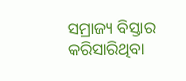ସମ୍ରାଜ୍ୟ ବିସ୍ତାର କରିସାରିଥିବା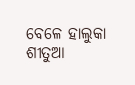ବେଳେ ହାଲୁକା ଶୀତୁଆ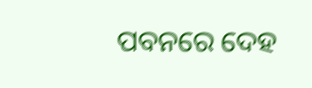ପବନରେ ଦେହ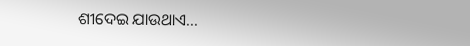ଶୀଦେଇ ଯାଉଥାଏ...